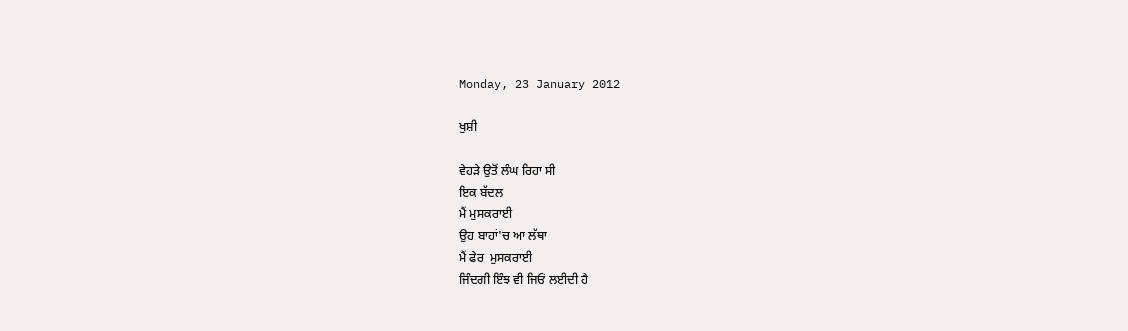Monday, 23 January 2012

ਖੁਸ਼ੀ

ਵੇਹੜੇ ਉਤੋਂ ਲੰਘ ਰਿਹਾ ਸੀ
ਇਕ ਬੱਦਲ
ਮੈਂ ਮੁਸਕਰਾਈ
ਉਹ ਬਾਹਾਂ'ਚ ਆ ਲੱਥਾ
ਮੈਂ ਫੇਰ  ਮੁਸਕਰਾਈ
ਜਿੰਦਗੀ ਇੰਝ ਵੀ ਜਿਓਂ ਲਈਦੀ ਹੈ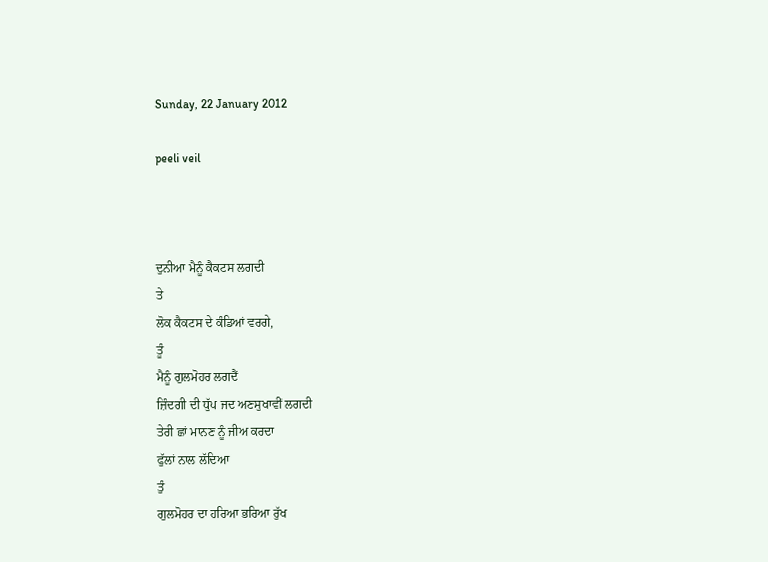Sunday, 22 January 2012

peeli veil



ਦੁਨੀਆ ਮੈਨੂੰ ਕੈਕਟਸ ਲਗਦੀ
ਤੇ
ਲੋਕ ਕੈਕਟਸ ਦੇ ਕੰਡਿਆਂ ਵਰਗੇ,
ਤੂੰ
ਮੈਨੂੰ ਗੁਲਮੋਹਰ ਲਗਦੈਂ
ਜ਼ਿੰਦਗੀ ਦੀ ਧੁੱਪ ਜਦ ਅਣਸੁਖਾਵੀਂ ਲਗਦੀ
ਤੇਰੀ ਛਾਂ ਮਾਨਣ ਨੂੰ ਜੀਅ ਕਰਦਾ
ਫੁੱਲਾਂ ਨਾਲ ਲੱਦਿਆ
ਤੁੰ
ਗੁਲਮੋਹਰ ਦਾ ਹਰਿਆ ਭਰਿਆ ਰੁੱਖ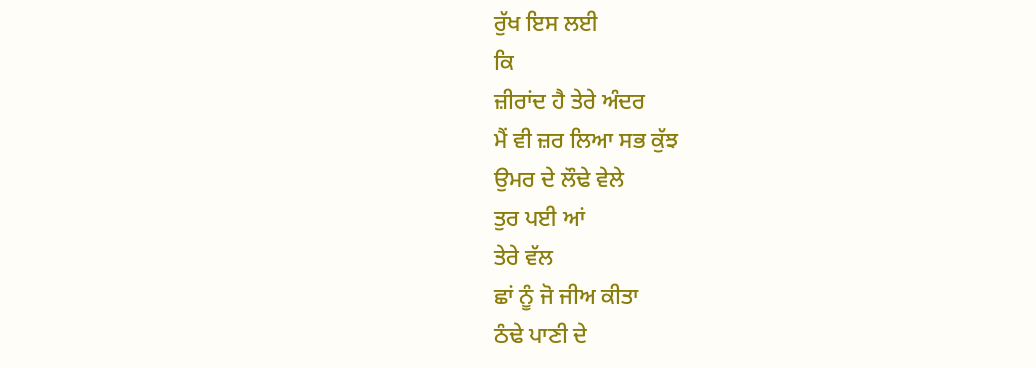ਰੁੱਖ ਇਸ ਲਈ
ਕਿ
ਜ਼ੀਰਾਂਦ ਹੈ ਤੇਰੇ ਅੰਦਰ
ਮੈਂ ਵੀ ਜ਼ਰ ਲਿਆ ਸਭ ਕੁੱਝ
ਉਮਰ ਦੇ ਲੌਢੇ ਵੇਲੇ
ਤੁਰ ਪਈ ਆਂ
ਤੇਰੇ ਵੱਲ
ਛਾਂ ਨੂੰ ਜੋ ਜੀਅ ਕੀਤਾ
ਠੰਢੇ ਪਾਣੀ ਦੇ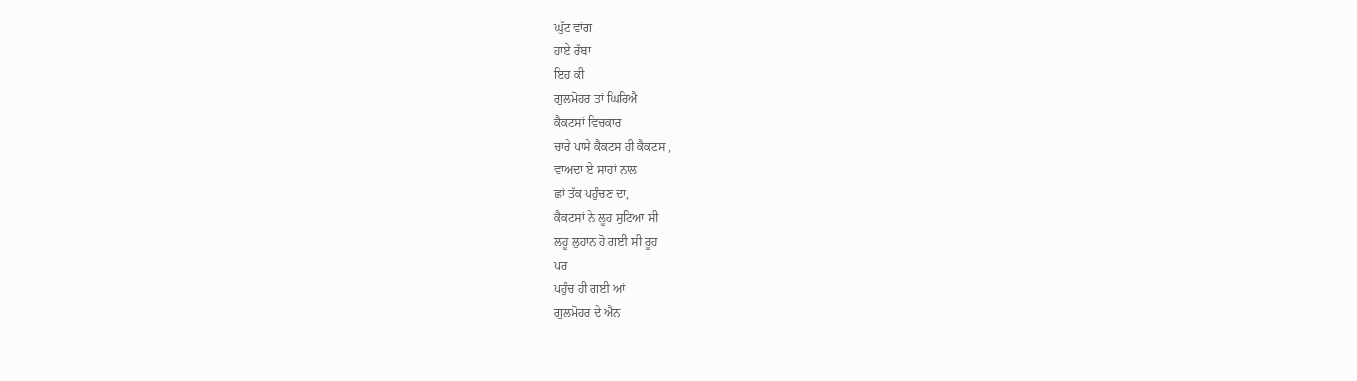ਘੁੱਟ ਵਾਂਗ
ਹਾਏ ਰੱਬਾ
ਇਹ ਕੀ
ਗੁਲਮੋਹਰ ਤਾਂ ਘਿਰਿਐ
ਕੈਕਟਸਾਂ ਵਿਚਕਾਰ
ਚਾਰੇ ਪਾਸੇ ਕੈਕਟਸ ਹੀ ਕੈਕਟਸ ,
ਵਾਅਦਾ ਏ ਸਾਹਾਂ ਨਾਲ
ਛਾਂ ਤੱਕ ਪਹੁੰਚਣ ਦਾ,
ਕੈਕਟਸਾਂ ਨੇ ਲੂਹ ਸੁਟਿਆ ਸੀ
ਲਹੂ ਲੁਹਾਨ ਹੋ ਗਈ ਸੀ ਰੂਹ
ਪਰ
ਪਹੁੰਚ ਹੀ ਗਈ ਆਂ
ਗੁਲਮੋਹਰ ਦੇ ਐਨ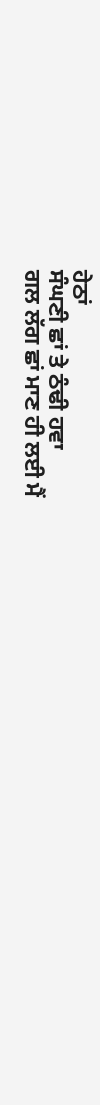ਹੇਠਾਂ
ਸੰਘਣੀ ਛਾਂ ਤੇ ਠੰਢੀ ਹਵਾ
ਗਲ ਲੱਗ ਛਾਂ ਮਾਣ ਹੀ ਲਈ ਮੈਂ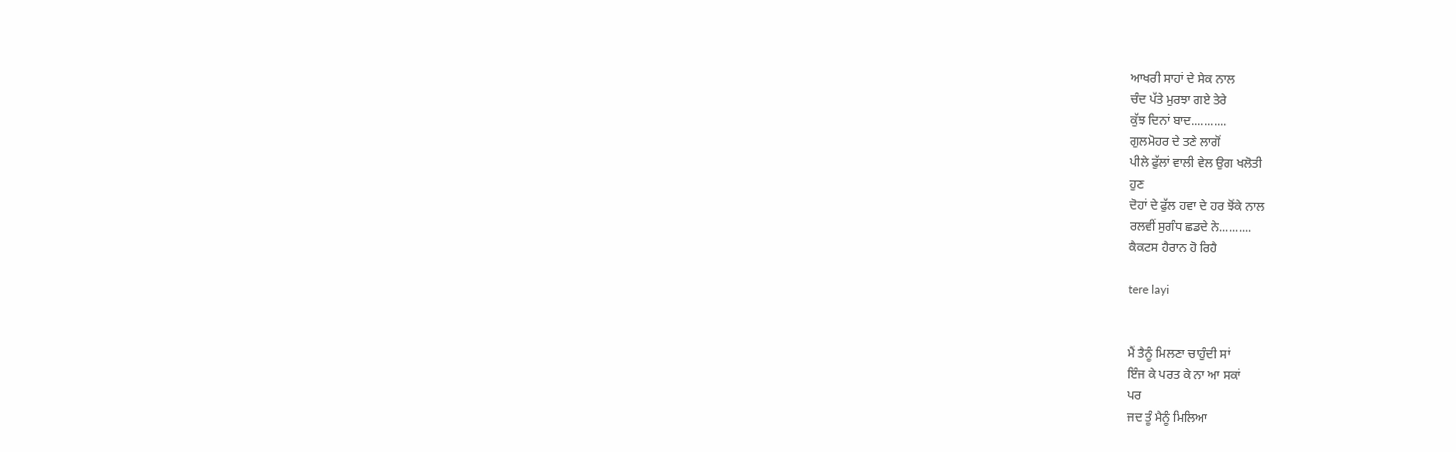ਆਖਰੀ ਸਾਹਾਂ ਦੇ ਸੇਕ ਨਾਲ
ਚੰਦ ਪੱਤੇ ਮੁਰਝਾ ਗਏ ਤੇਰੇ
ਕੁੱਝ ਦਿਨਾਂ ਬਾਦ...........
ਗੁਲਮੋਹਰ ਦੇ ਤਣੇ ਲਾਗੋਂ
ਪੀਲੇ ਫੁੱਲਾਂ ਵਾਲੀ ਵੇਲ ਉਗ ਖਲੋਤੀ
ਹੁਣ
ਦੋਹਾਂ ਦੇ ਫੁੱਲ ਹਵਾ ਦੇ ਹਰ ਝੋਂਕੇ ਨਾਲ
ਰਲਵੀਂ ਸੁਗੰਧ ਛਡਦੇ ਨੇ..........
ਕੈਕਟਸ ਹੈਰਾਨ ਹੋ ਰਿਹੈ

tere layi


ਮੈਂ ਤੈਨੂੰ ਮਿਲਣਾ ਚਾਹੁੰਦੀ ਸਾਂ
ਇੰਜ ਕੇ ਪਰਤ ਕੇ ਨਾ ਆ ਸਕਾਂ
ਪਰ
ਜਦ ਤੂੰ ਮੈਨੂੰ ਮਿਲਿਆ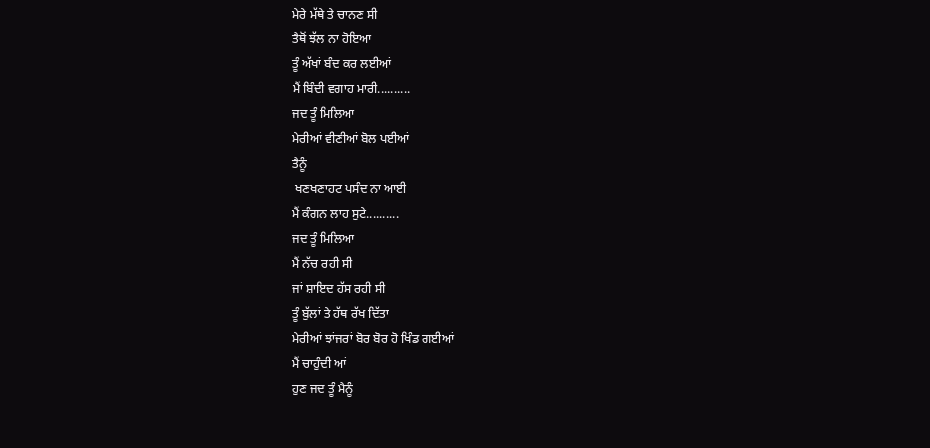ਮੇਰੇ ਮੱਥੇ ਤੇ ਚਾਨਣ ਸੀ
ਤੈਥੋਂ ਝੱਲ ਨਾ ਹੋਇਆ
ਤੂੰ ਅੱਖਾਂ ਬੰਦ ਕਰ ਲਈਆਂ
ਮੈਂ ਬਿੰਦੀ ਵਗਾਹ ਮਾਰੀ..........
ਜਦ ਤੂੰ ਮਿਲਿਆ
ਮੇਰੀਆਂ ਵੀਣੀਆਂ ਬੋਲ ਪਈਆਂ
ਤੈਨੂੰ
 ਖਣਖਣਾਹਟ ਪਸੰਦ ਨਾ ਆਈ
ਮੈਂ ਕੰਗਨ ਲਾਹ ਸੁਟੇ..........
ਜਦ ਤੂੰ ਮਿਲਿਆ
ਮੈਂ ਨੱਚ ਰਹੀ ਸੀ
ਜਾਂ ਸ਼ਾਇਦ ਹੱਸ ਰਹੀ ਸੀ
ਤੂੰ ਬੁੱਲਾਂ ਤੇ ਹੱਥ ਰੱਖ ਦਿੱਤਾ
ਮੇਰੀਆਂ ਝਾਂਜਰਾਂ ਬੋਰ ਬੋਰ ਹੋ ਖਿੰਡ ਗਈਆਂ
ਮੈਂ ਚਾਹੁੰਦੀ ਆਂ
ਹੁਣ ਜਦ ਤੂੰ ਮੈਨੂੰ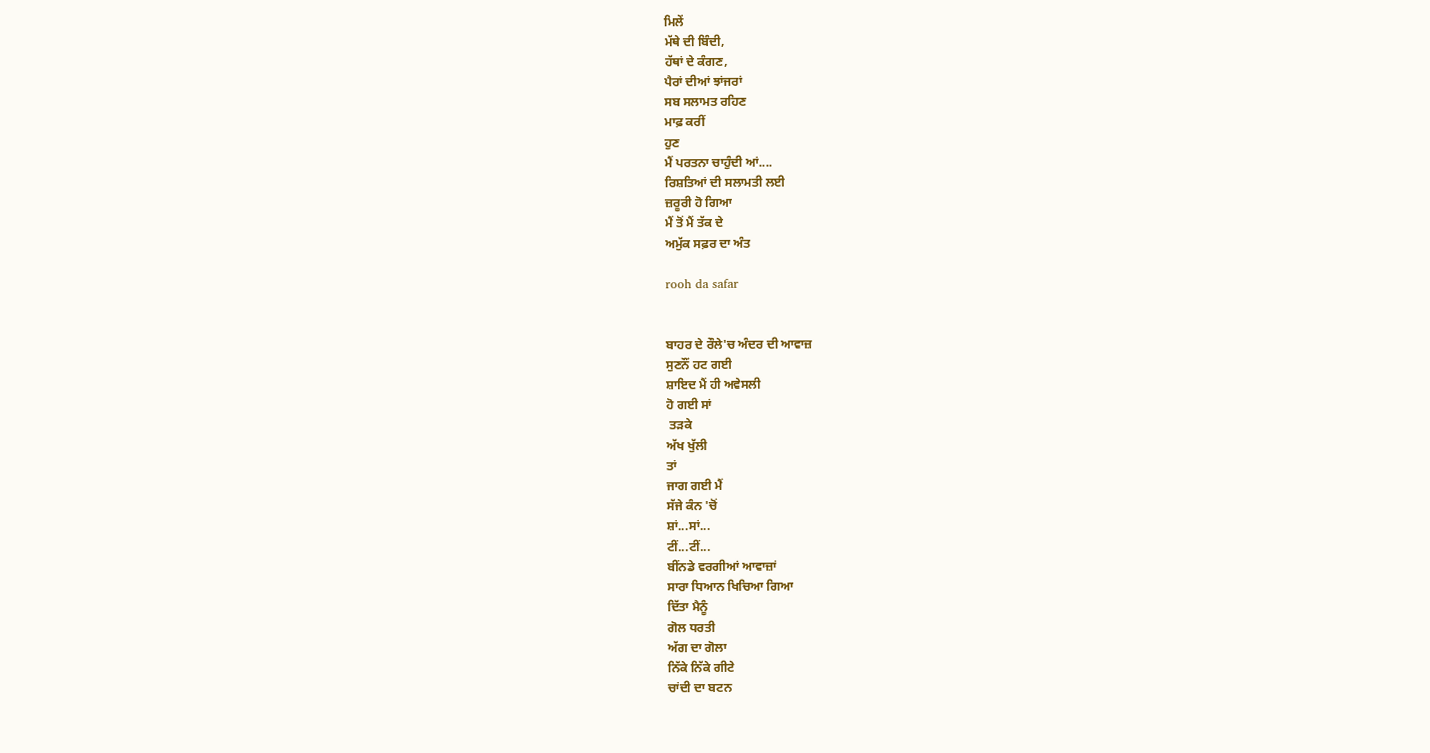ਮਿਲੇਂ
ਮੱਥੇ ਦੀ ਬਿੰਦੀ,
ਹੱਥਾਂ ਦੇ ਕੰਗਣ,
ਪੈਰਾਂ ਦੀਆਂ ਝਾਂਜਰਾਂ
ਸਬ ਸਲਾਮਤ ਰਹਿਣ
ਮਾਫ਼ ਕਰੀਂ
ਹੁਣ
ਮੈਂ ਪਰਤਨਾ ਚਾਹੁੰਦੀ ਆਂ....
ਰਿਸ਼ਤਿਆਂ ਦੀ ਸਲਾਮਤੀ ਲਈ
ਜ਼ਰੂਰੀ ਹੋ ਗਿਆ
ਮੈਂ ਤੋਂ ਮੈਂ ਤੱਕ ਦੇ
ਅਮੁੱਕ ਸਫ਼ਰ ਦਾ ਅੰਤ

rooh da safar


ਬਾਹਰ ਦੇ ਰੌਲੇ'ਚ ਅੰਦਰ ਦੀ ਆਵਾਜ਼
ਸੁਣਨੌਂ ਹਟ ਗਈ
ਸ਼ਾਇਦ ਮੈਂ ਹੀ ਅਵੇਸਲੀ
ਹੋ ਗਈ ਸਾਂ
 ਤੜਕੇ
ਅੱਖ ਖੁੱਲੀ
ਤਾਂ
ਜਾਗ ਗਈ ਮੈਂ
ਸੱਜੇ ਕੰਨ 'ਚੋਂ
ਸ਼ਾਂ...ਸਾਂ...
ਟੀਂ...ਟੀਂ...
ਬੀਂਨਡੇ ਵਰਗੀਆਂ ਆਵਾਜ਼ਾਂ
ਸਾਰਾ ਧਿਆਨ ਖਿਚਿਆ ਗਿਆ
ਦਿੱਤਾ ਮੈਨੂੰ
ਗੋਲ ਧਰਤੀ
ਅੱਗ ਦਾ ਗੋਲਾ
ਨਿੱਕੇ ਨਿੱਕੇ ਗੀਟੇ
ਚਾਂਦੀ ਦਾ ਬਟਨ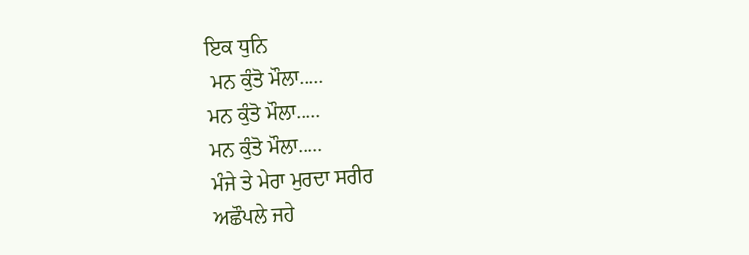ਇਕ ਧੁਨਿ
 ਮਨ ਕੁੰਤੋ ਮੌਲਾ.....
ਮਨ ਕੁੰਤੋ ਮੌਲਾ.....
ਮਨ ਕੁੰਤੋ ਮੌਲਾ.....
ਮੰਜੇ ਤੇ ਮੇਰਾ ਮੁਰਦਾ ਸਰੀਰ
ਅਛੌਪਲੇ ਜਹੇ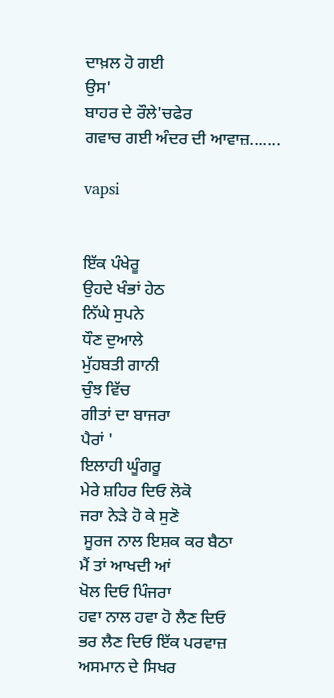ਦਾਖ਼ਲ ਹੋ ਗਈ
ਉਸ'
ਬਾਹਰ ਦੇ ਰੌਲੇ'ਚਫੇਰ
ਗਵਾਚ ਗਈ ਅੰਦਰ ਦੀ ਆਵਾਜ਼.......

vapsi


ਇੱਕ ਪੰਖੇਰੂ
ਉਹਦੇ ਖੰਭਾਂ ਹੇਠ
ਨਿੱਘੇ ਸੁਪਨੇ
ਧੌਣ ਦੁਆਲੇ
ਮੁੱਹਬਤੀ ਗਾਨੀ
ਚੁੰਝ ਵਿੱਚ
ਗੀਤਾਂ ਦਾ ਬਾਜਰਾ
ਪੈਰਾਂ '
ਇਲਾਹੀ ਘੂੰਗਰੂ
ਮੇਰੇ ਸ਼ਹਿਰ ਦਿਓ ਲੋਕੋ
ਜਰਾ ਨੇੜੇ ਹੋ ਕੇ ਸੁਣੋ
 ਸੂਰਜ ਨਾਲ ਇਸ਼ਕ ਕਰ ਬੈਠਾ
ਮੈਂ ਤਾਂ ਆਖਦੀ ਆਂ
ਖੋਲ ਦਿਓ ਪਿੰਜਰਾ
ਹਵਾ ਨਾਲ ਹਵਾ ਹੋ ਲੈਣ ਦਿਓ
ਭਰ ਲੈਣ ਦਿਓ ਇੱਕ ਪਰਵਾਜ਼
ਅਸਮਾਨ ਦੇ ਸਿਖਰ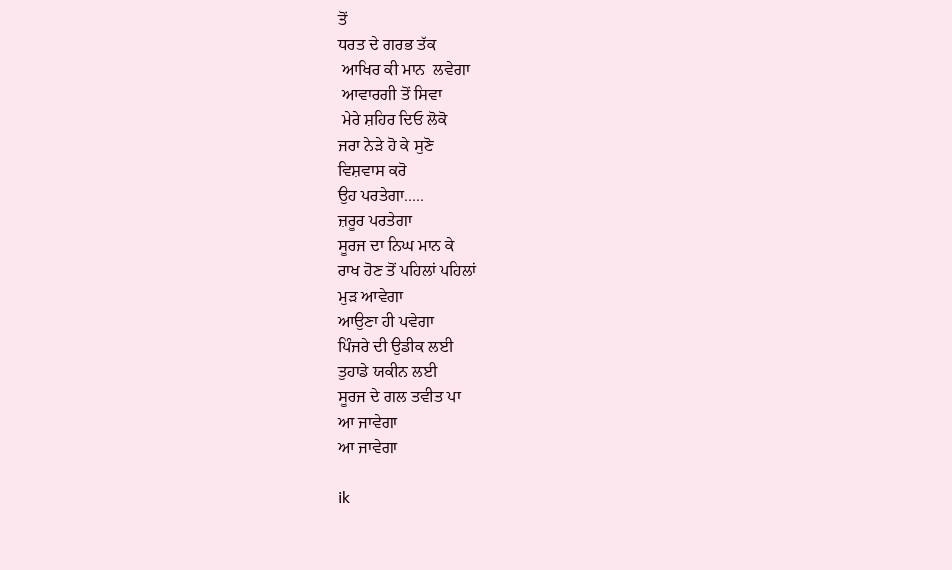ਤੋਂ
ਧਰਤ ਦੇ ਗਰਭ ਤੱਕ
 ਆਖਿਰ ਕੀ ਮਾਨ  ਲਵੇਗਾ
 ਆਵਾਰਗੀ ਤੋਂ ਸਿਵਾ
 ਮੇਰੇ ਸ਼ਹਿਰ ਦਿਓ ਲੋਕੋ
ਜਰਾ ਨੇੜੇ ਹੋ ਕੇ ਸੁਣੋ
ਵਿਸ਼ਵਾਸ ਕਰੋ
ਉਹ ਪਰਤੇਗਾ.....
ਜ਼ਰੂਰ ਪਰਤੇਗਾ
ਸੂਰਜ ਦਾ ਨਿਘ ਮਾਨ ਕੇ
ਰਾਖ ਹੋਣ ਤੋਂ ਪਹਿਲਾਂ ਪਹਿਲਾਂ
ਮੁੜ ਆਵੇਗਾ
ਆਉਣਾ ਹੀ ਪਵੇਗਾ
ਪਿੰਜਰੇ ਦੀ ਉਡੀਕ ਲਈ
ਤੁਹਾਡੇ ਯਕੀਨ ਲਈ
ਸੂਰਜ ਦੇ ਗਲ ਤਵੀਤ ਪਾ
ਆ ਜਾਵੇਗਾ
ਆ ਜਾਵੇਗਾ

ik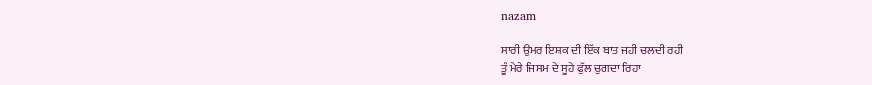nazam

ਸਾਰੀ ਉਮਰ ਇਸ਼ਕ ਦੀ ਇੱਕ ਬਾਤ ਜਹੀ ਚਲਦੀ ਰਹੀ
ਤੂੰ ਮੇਰੇ ਜਿਸਮ ਦੇ ਸੂਹੇ ਫੁੱਲ ਚੁਗਦਾ ਰਿਹਾ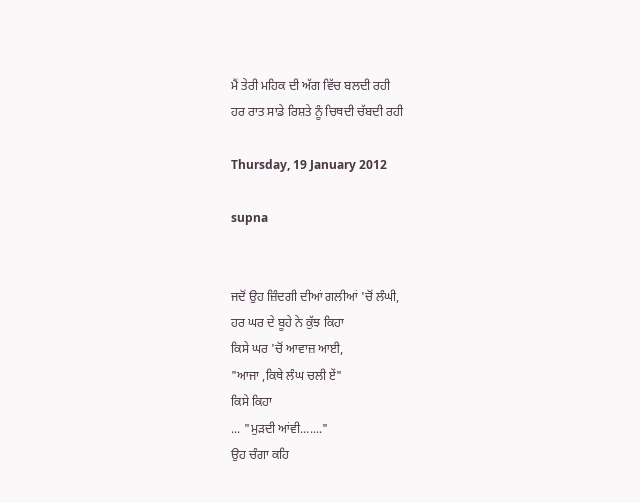ਮੈਂ ਤੇਰੀ ਮਹਿਕ ਦੀ ਅੱਗ ਵਿੱਚ ਬਲਦੀ ਰਹੀ
ਹਰ ਰਾਤ ਸਾਡੇ ਰਿਸ਼ਤੇ ਨੂੰ ਚਿਥਦੀ ਚੱਬਦੀ ਰਹੀ

Thursday, 19 January 2012

supna


ਜਦੋਂ ਉਹ ਜ਼ਿੰਦਗੀ ਦੀਆਂ ਗਲੀਆਂ 'ਚੋਂ ਲੰਘੀ,
ਹਰ ਘਰ ਦੇ ਬੂਹੇ ਨੇ ਕੁੱਝ ਕਿਹਾ
ਕਿਸੇ ਘਰ 'ਚੋਂ ਆਵਾਜ਼ ਆਈ,
"ਆਜਾ ,ਕਿਥੇ ਲੰਘ ਚਲੀ ਏਂ"
ਕਿਸੇ ਕਿਹਾ
... "ਮੁੜਦੀ ਆਂਵੀ......."
ਉਹ ਚੰਗਾ ਕਹਿ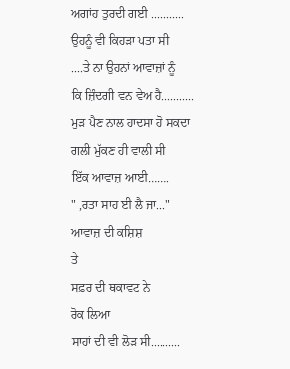ਅਗਾਂਹ ਤੁਰਦੀ ਗਈ ...........
ਉਹਨੂੰ ਵੀ ਕਿਹੜਾ ਪਤਾ ਸੀ
....ਤੇ ਨਾ ਉਹਨਾਂ ਆਵਾਜ਼ਾਂ ਨੂੰ
ਕਿ ਜ਼ਿੰਦਗੀ ਵਨ ਵੇਅ ਹੈ...........
ਮੁੜ ਪੈਣ ਨਾਲ ਹਾਦਸਾ ਹੋ ਸਕਦਾ
ਗਲੀ ਮੁੱਕਣ ਹੀ ਵਾਲੀ ਸੀ
ਇੱਕ ਆਵਾਜ਼ ਆਈ…….
" ,ਰਤਾ ਸਾਹ ਈ ਲੈ ਜਾ..."
ਆਵਾਜ਼ ਦੀ ਕਸ਼ਿਸ਼
ਤੇ
ਸਫ਼ਰ ਦੀ ਥਕਾਵਟ ਨੇ
ਰੋਕ ਲਿਆ
ਸਾਹਾਂ ਦੀ ਵੀ ਲੋੜ ਸੀ..........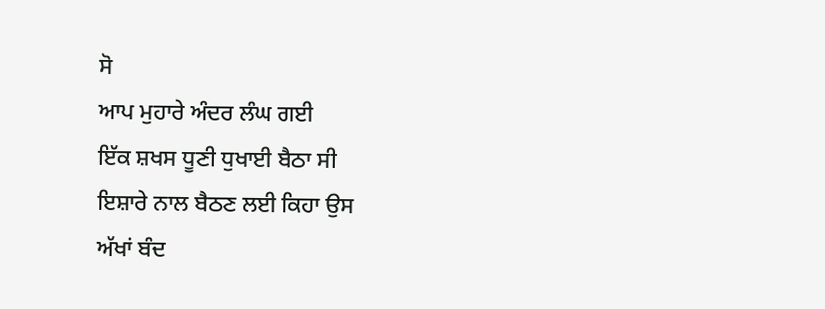ਸੋ
ਆਪ ਮੁਹਾਰੇ ਅੰਦਰ ਲੰਘ ਗਈ
ਇੱਕ ਸ਼ਖਸ ਧੂਣੀ ਧੁਖਾਈ ਬੈਠਾ ਸੀ
ਇਸ਼ਾਰੇ ਨਾਲ ਬੈਠਣ ਲਈ ਕਿਹਾ ਉਸ
ਅੱਖਾਂ ਬੰਦ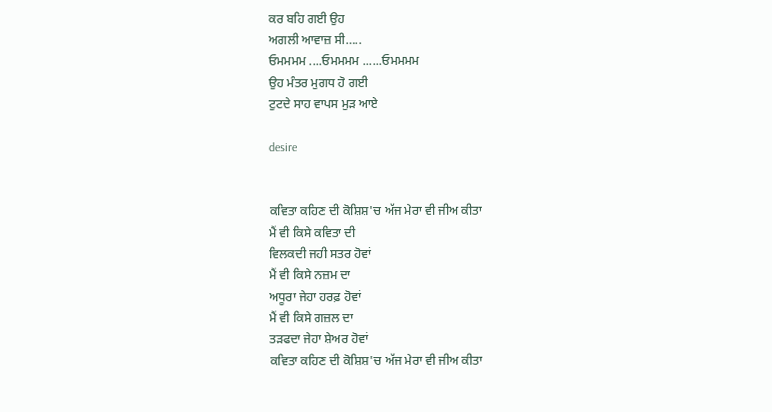ਕਰ ਬਹਿ ਗਈ ਉਹ
ਅਗਲੀ ਆਵਾਜ਼ ਸੀ…..
ਓਮਮਮਮ ....ਓਮਮਮਮ ......ਓਮਮਮਮ
ਉਹ ਮੰਤਰ ਮੁਗਧ ਹੋ ਗਈ
ਟੁਟਦੇ ਸਾਹ ਵਾਪਸ ਮੁੜ ਆਏ

desire


ਕਵਿਤਾ ਕਹਿਣ ਦੀ ਕੋਸ਼ਿਸ਼'ਚ ਅੱਜ ਮੇਰਾ ਵੀ ਜੀਅ ਕੀਤਾ
ਮੈਂ ਵੀ ਕਿਸੇ ਕਵਿਤਾ ਦੀ
ਵਿਲਕਦੀ ਜਹੀ ਸਤਰ ਹੋਵਾਂ
ਮੈਂ ਵੀ ਕਿਸੇ ਨਜ਼ਮ ਦਾ
ਅਧੂਰਾ ਜੇਹਾ ਹਰਫ਼ ਹੋਵਾਂ
ਮੈਂ ਵੀ ਕਿਸੇ ਗਜ਼ਲ ਦਾ
ਤੜਫਦਾ ਜੇਹਾ ਸ਼ੇਅਰ ਹੋਵਾਂ
ਕਵਿਤਾ ਕਹਿਣ ਦੀ ਕੋਸ਼ਿਸ਼'ਚ ਅੱਜ ਮੇਰਾ ਵੀ ਜੀਅ ਕੀਤਾ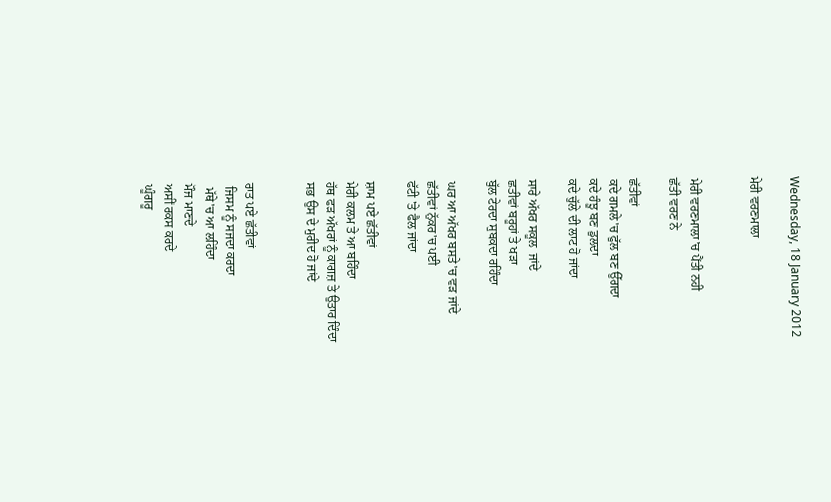Wednesday, 18 January 2012

ਮੇਰੀ ਵਰਣਮਾਲਾ


ਮੇਰੀ ਵਰਣਮਾਲਾ'ਚ ਪੈਂਤੀ ਨਹੀ
ਛੱਤੀ ਵਰਣ ਨੇ

ਛੱਤੀਵਾਂ
ਕਦੇ ਗਮਲੇ'ਚ ਫੁੱਲ ਬਣ ਉੱਗਦਾ
ਕਦੇ ਹੰਝੂ ਬਣ ਡੁਲਦਾ
ਕਦੇ ਚੁੱਲੇ ਦੀ ਲਾਟ ਹੋ ਜਾਂਦਾ

ਸਾਰੇ ਅੱਖਰ ਸਕੂਲ  ਜਾਂਦੇ
ਛਤੀਵਾਂ ਬਰੂਹਾਂ ਤੇ ਖੜਾ
ਬੁੱਲ ਟੇਰਦਾ ਸੁਬਕਦਾ ਰਹਿੰਦਾ

ਘਰ ਆ ਅੱਖਰ ਬਸਤੇ'ਚ ਵੜ ਜਾਂਦੇ
ਛੱਤੀਵਾਂ ਨੁੱਕਰ'ਚ ਪਈ
ਫੱਟੀ 'ਤੇ ਫੈਲ ਜਾਂਦਾ

ਸ਼ਾਮ ਪਏ ਛੱਤੀਵਾਂ
ਮੇਰੀ ਕਲਮ ਤੇ ਆ ਬਹਿੰਦਾ
ਹੱਥ ਫੜ ਅੱਖਰਾਂ ਨੂੰ ਕਾਗਜ਼ ਤੇ ਉਤਾਰ ਦਿੰਦਾ
ਸਭ ਉਸ ਦੇ ਮੁਰੀਦ ਹੋ ਜਾਂਦੇ


ਰਾਤ ਪਏ ਛੱਤੀਵਾਂ
 ਜਿਸਮ ਨੂੰ ਸਜਦਾ ਕਰਦਾ
 ਮੱਥੇ'ਚ ਆ ਲਹਿੰਦਾ
ਮੌਜ ਮਾਣਦੇ
ਅਸੀਂ ਰਕਸ ਕਰਦੇ
ਘੂੰਗਰੂ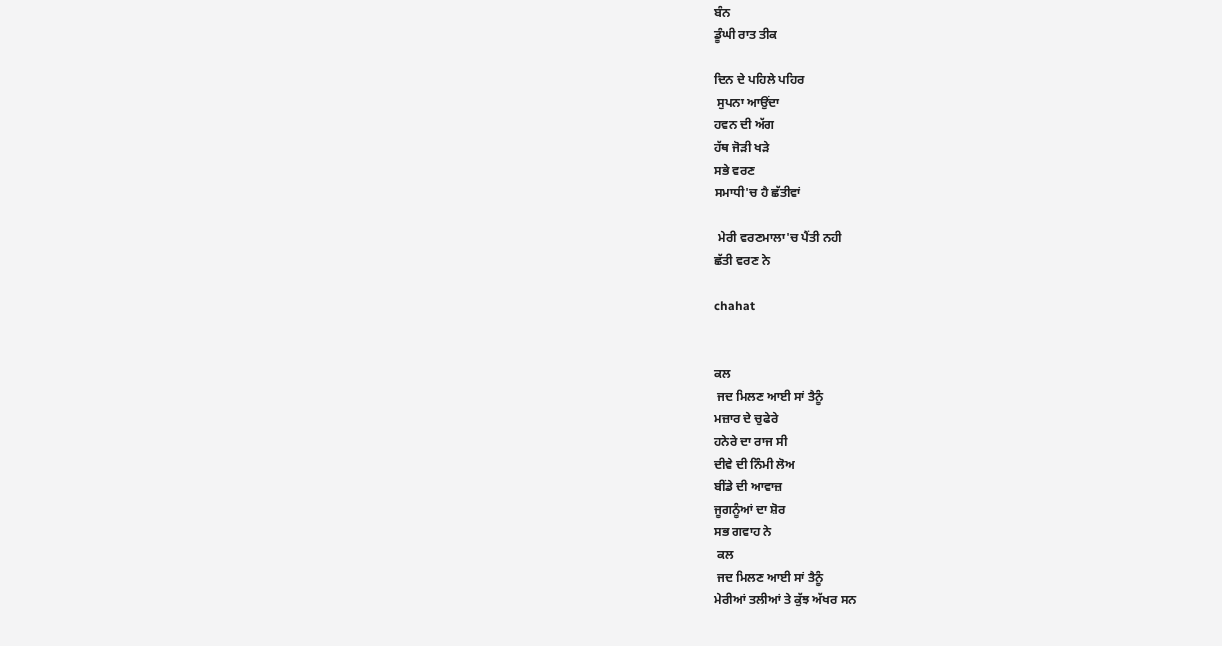ਬੰਨ
ਡੂੰਘੀ ਰਾਤ ਤੀਕ

ਦਿਨ ਦੇ ਪਹਿਲੇ ਪਹਿਰ
 ਸੁਪਨਾ ਆਉਂਦਾ
ਹਵਨ ਦੀ ਅੱਗ
ਹੱਥ ਜੋੜੀ ਖੜੇ
ਸਭੇ ਵਰਣ
ਸਮਾਧੀ'ਚ ਹੈ ਛੱਤੀਵਾਂ

 ਮੇਰੀ ਵਰਣਮਾਲਾ'ਚ ਪੈਂਤੀ ਨਹੀ
ਛੱਤੀ ਵਰਣ ਨੇ

chahat


ਕਲ
 ਜਦ ਮਿਲਣ ਆਈ ਸਾਂ ਤੈਨੂੰ
ਮਜ਼ਾਰ ਦੇ ਚੁਫੇਰੇ
ਹਨੇਰੇ ਦਾ ਰਾਜ ਸੀ
ਦੀਵੇ ਦੀ ਨਿੰਮੀ ਲੋਅ
ਬੀਂਡੇ ਦੀ ਆਵਾਜ਼
ਜੂਗਨੂੰਆਂ ਦਾ ਸ਼ੋਰ
ਸਭ ਗਵਾਹ ਨੇ
 ਕਲ
 ਜਦ ਮਿਲਣ ਆਈ ਸਾਂ ਤੈਨੂੰ
ਮੇਰੀਆਂ ਤਲੀਆਂ ਤੇ ਕੁੱਝ ਅੱਖਰ ਸਨ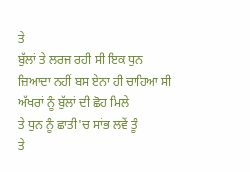ਤੇ
ਬੁੱਲਾਂ ਤੇ ਲਰਜ ਰਹੀ ਸੀ ਇਕ ਧੁਨ
ਜ਼ਿਆਦਾ ਨਹੀਂ ਬਸ ਏਨਾ ਹੀ ਚਾਹਿਆ ਸੀ
ਅੱਖਰਾਂ ਨੂੰ ਬੁੱਲਾਂ ਦੀ ਛੋਹ ਮਿਲੇ
ਤੇ ਧੁਨ ਨੂੰ ਛਾਤੀ'ਚ ਸਾਂਭ ਲਵੇਂ ਤੂੰ
ਤੇ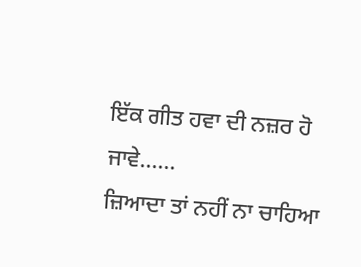ਇੱਕ ਗੀਤ ਹਵਾ ਦੀ ਨਜ਼ਰ ਹੋ ਜਾਵੇ......
ਜ਼ਿਆਦਾ ਤਾਂ ਨਹੀਂ ਨਾ ਚਾਹਿਆ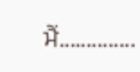ਮੈਂ..............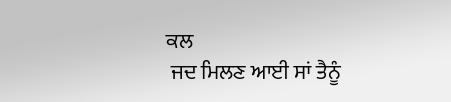ਕਲ
 ਜਦ ਮਿਲਣ ਆਈ ਸਾਂ ਤੈਨੂੰ